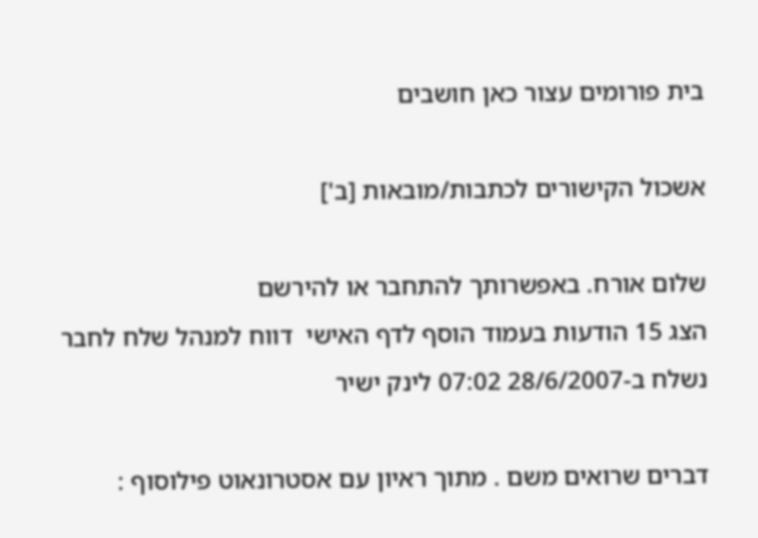בית פורומים עצור כאן חושבים

אשכול הקישורים לכתבות/מובאות [ב']

שלום אורח. באפשרותך להתחבר או להירשם
הצג 15 הודעות בעמוד הוסף לדף האישי  דווח למנהל שלח לחבר
נשלח ב-28/6/2007 07:02 לינק ישיר

דברים שרואים משם . מתוך ראיון עם אסטרונאוט פילוסוף :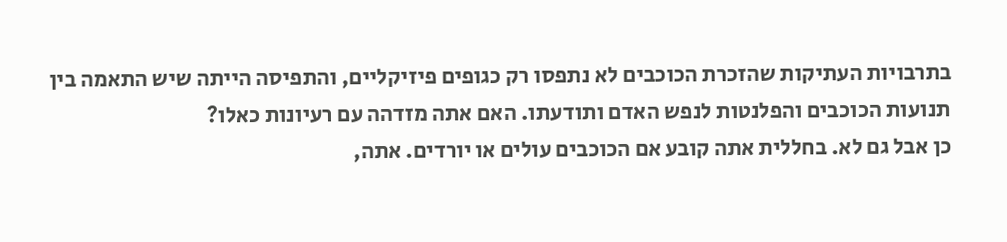בתרבויות העתיקות שהזכרת הכוכבים לא נתפסו רק כגופים פיזיקליים, והתפיסה הייתה שיש התאמה בין תנועות הכוכבים והפלנטות לנפש האדם ותודעתו. האם אתה מזדהה עם רעיונות כאלו?
כן אבל גם לא. בחללית אתה קובע אם הכוכבים עולים או יורדים. אתה,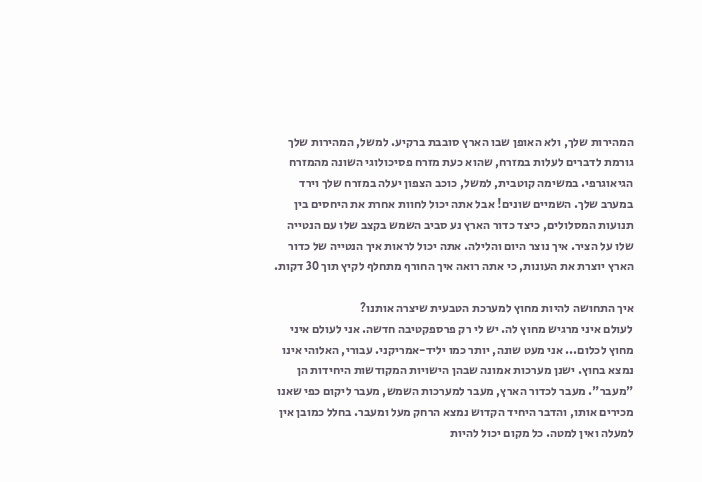המהירות שלך, ולא האופן שבו הארץ סובבת ברקיע. למשל, המהירות שלך גורמת לדברים לעלות במזרח, שהוא כעת מזרח פסיכולוגי השונה מהמזרח הגיאוגרפי. במשימה קוטבית, למשל, כוכב הצפון יעלה במזרח שלך וירד במערב שלך. השמיים שונים! אבל אתה יכול לחוות אחרת את היחסים בין תנועות המסלולים, כיצד כדור הארץ נע סביב השמש בקצב שלו עם הנטייה שלו על הציר. איך נוצר היום והלילה. אתה יכול לראות איך הנטייה של כדור הארץ יוצרת את העונות, כי אתה רואה איך החורף מתחלף לקיץ תוך 30 דקות.

איך התחושה להיות מחוץ למערכת הטבעית שיצרה אותנו?
לעולם איני מרגיש מחוץ לה. יש לי רק פרספקטיבה חדשה. אני לעולם איני מחוץ לכלום... אני מעט שונה, יותר כמו יליד-אמריקני. עבורי, האלוהי אינו נמצא בחוץ. ישנן מערכות אמונה שבהן הישויות המקודשות היחידות הן "מעבר". מעבר לכדור הארץ, מעבר למערכות השמש, מעבר ליקום כפי שאנו מכירים אותו, והדבר היחיד הקדוש נמצא הרחק מעל ומעבר. בחלל כמובן אין למעלה ואין למטה. כל מקום יכול להיות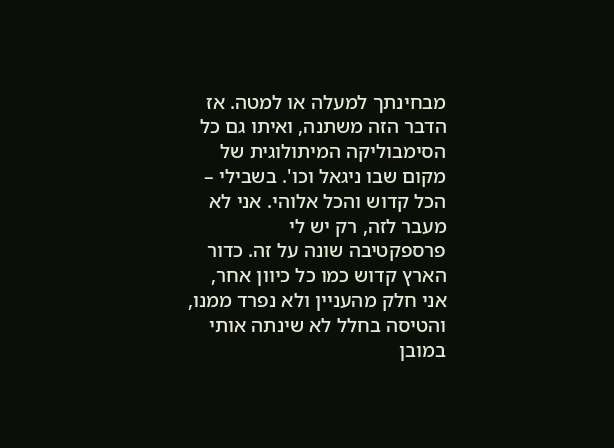מבחינתך למעלה או למטה. אז הדבר הזה משתנה, ואיתו גם כל הסימבוליקה המיתולוגית של מקום שבו ניגאל וכו'. בשבילי – הכל קדוש והכל אלוהי. אני לא מעבר לזה, רק יש לי פרספקטיבה שונה על זה. כדור הארץ קדוש כמו כל כיוון אחר, אני חלק מהעניין ולא נפרד ממנו, והטיסה בחלל לא שינתה אותי במובן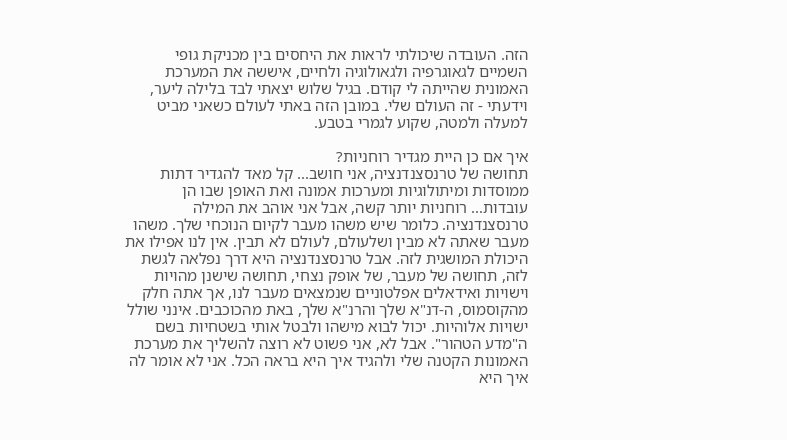הזה. העובדה שיכולתי לראות את היחסים בין מכניקת גופי השמיים לגאוגרפיה ולגאולוגיה ולחיים, איששה את המערכת האמונית שהייתה לי קודם. בגיל שלוש יצאתי לבד בלילה ליער, וידעתי - זה העולם שלי. במובן הזה באתי לעולם כשאני מביט למעלה ולמטה, שקוע לגמרי בטבע.

איך אם כן היית מגדיר רוחניות?
תחושה של טרנסצנדנציה, אני חושב... קל מאד להגדיר דתות ממוסדות ומיתולוגיות ומערכות אמונה ואת האופן שבו הן עובדות... רוחניות יותר קשה, אבל אני אוהב את המילה טרנסצנדנציה. כלומר שיש משהו מעבר לקיום הנוכחי שלך. משהו מעבר שאתה לא מבין ושלעולם, לעולם לא תבין. אין לנו אפילו את היכולת המושגית לזה. אבל טרנסצנדנציה היא דרך נפלאה לגשת לזה, תחושה של מעבר, של אופק נצחי, תחושה שישנן מהויות וישויות ואידאלים אפלטוניים שנמצאים מעבר לנו, אך אתה חלק מהקוסמוס, ה-דנ"א שלך והרנ"א שלך, באת מהכוכבים. אינני שולל ישויות אלוהיות. יכול לבוא מישהו ולבטל אותי בשטחיות בשם ה"מדע הטהור". אבל לא, אני פשוט לא רוצה להשליך את מערכת האמונות הקטנה שלי ולהגיד איך היא בראה הכל. אני לא אומר לה איך היא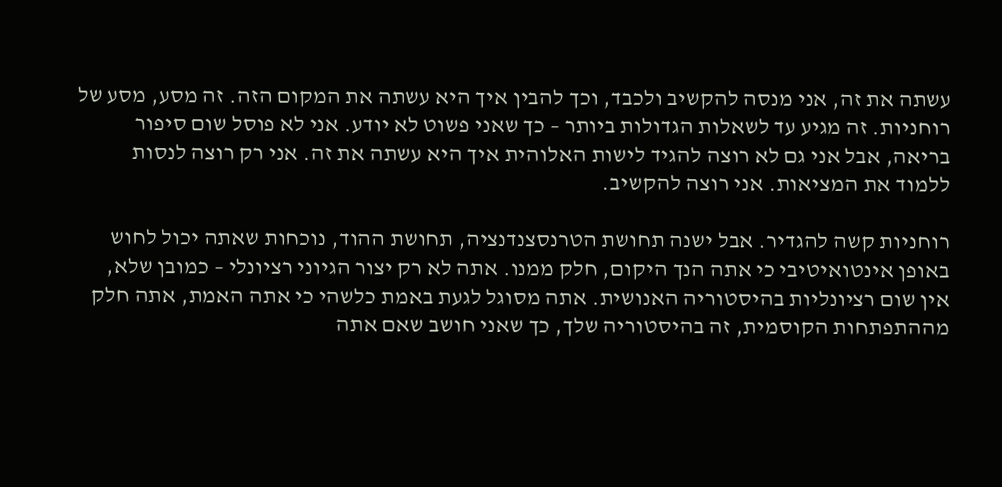עשתה את זה, אני מנסה להקשיב ולכבד, וכך להבין איך היא עשתה את המקום הזה. זה מסע, מסע של רוחניות. זה מגיע עד לשאלות הגדולות ביותר – כך שאני פשוט לא יודע. אני לא פוסל שום סיפור בריאה, אבל אני גם לא רוצה להגיד לישות האלוהית איך היא עשתה את זה. אני רק רוצה לנסות ללמוד את המציאות. אני רוצה להקשיב.

רוחניות קשה להגדיר. אבל ישנה תחושת הטרנסצנדנציה, תחושת ההוד, נוכחות שאתה יכול לחוש באופן אינטואיטיבי כי אתה הנך היקום, חלק ממנו. אתה לא רק יצור הגיוני רציונלי – כמובן שלא, אין שום רציונליות בהיסטוריה האנושית. אתה מסוגל לגעת באמת כלשהי כי אתה האמת, אתה חלק מההתפתחות הקוסמית, זה בהיסטוריה שלך, כך שאני חושב שאם אתה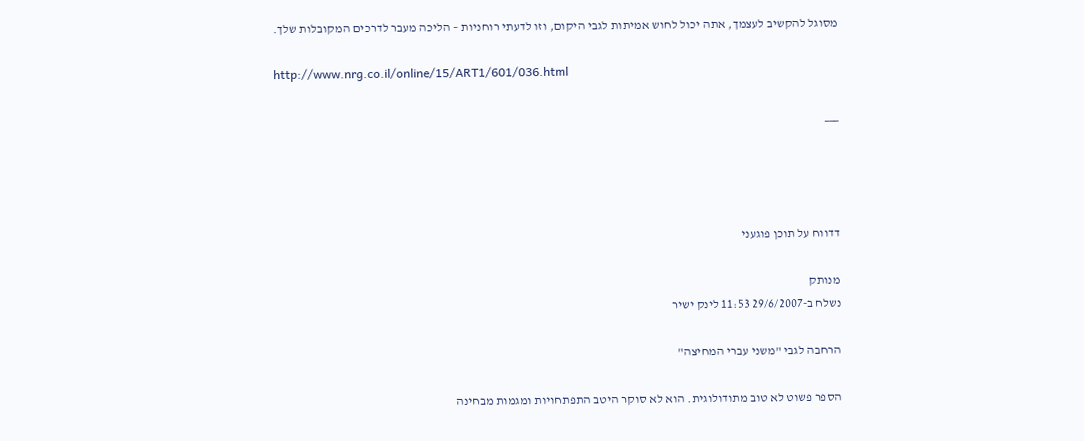מסוגל להקשיב לעצמך, אתה יכול לחוש אמיתות לגבי היקום, וזו לדעתי רוחניות – הליכה מעבר לדרכים המקובלות שלך.

http://www.nrg.co.il/online/15/ART1/601/036.html

___




דדווח על תוכן פוגעני

מנותק
נשלח ב-29/6/2007 11:53 לינק ישיר

הרחבה לגבי "משני עברי המחיצה"

הספר פשוט לא טוב מתודולוגית. הוא לא סוקר היטב התפתחויות ומגמות מבחינה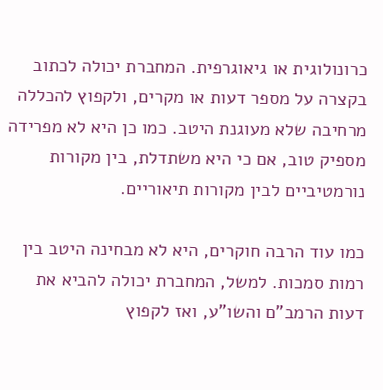כרונולוגית או גיאוגרפית. המחברת יכולה לכתוב בקצרה על מספר דעות או מקרים, ולקפוץ להכללה מרחיבה שלא מעוגנת היטב. כמו כן היא לא מפרידה מספיק טוב, אם כי היא משתדלת, בין מקורות נורמטיביים לבין מקורות תיאוריים.

כמו עוד הרבה חוקרים, היא לא מבחינה היטב בין רמות סמכות. למשל, המחברת יכולה להביא את דעות הרמב"ם והשו"ע, ואז לקפוץ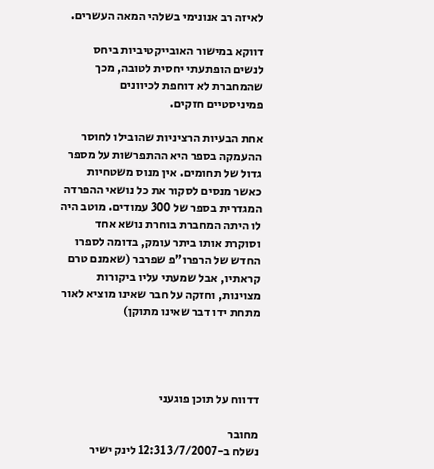לאיזה רב אנונימי בשלהי המאה העשרים.

דווקא במישור האובייקטיביות ביחס לנשים הופתעתי יחסית לטובה, מכך שהמחברת לא דוחפת לכיוונים פמיניסטיים חזקים.

אחת הבעיות הרציניות שהובילו לחוסר ההעמקה בספר היא ההתפרשות על מספר גדול של תחומים. אין מנוס משטחיות כאשר מנסים לסקור את כל נושאי ההפרדה המגדרית בספר של 300 עמודים. מוטב היה לו היתה המחברת בוחרת נושא אחד וסוקרת אותו ביתר עומק, בדומה לספרו החדש של הרפרו"פ שפרבר (שאמנם טרם קראתיו, אבל שמעתי עליו ביקורות מצוינות, וחזקה על חבר שאינו מוציא לאור מתחת ידו דבר שאינו מתוקן)




דדווח על תוכן פוגעני

מחובר
נשלח ב-3/7/2007 12:31 לינק ישיר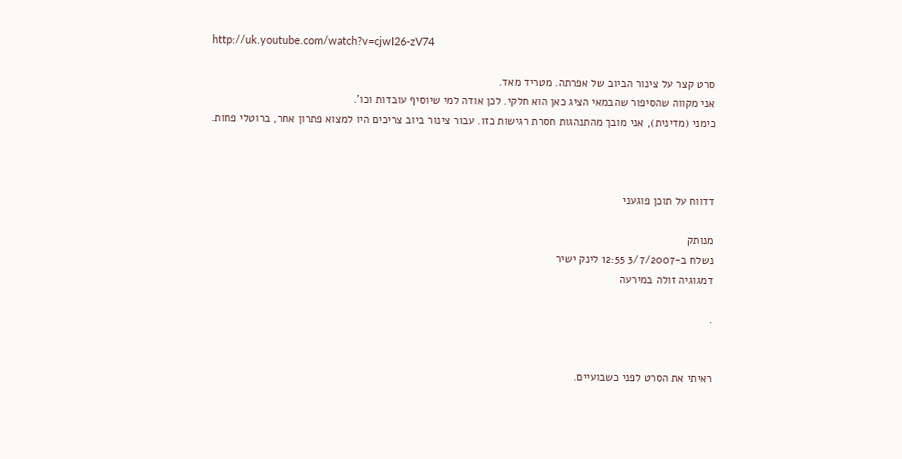http://uk.youtube.com/watch?v=cjwI26-zV74

סרט קצר על צינור הביוב של אפרתה. מטריד מאד.
אני מקווה שהסיפור שהבמאי הציג כאן הוא חלקי. לכן אודה למי שיוסיף עובדות וכו'.
כימני (מדינית), אני מובך מהתנהגות חסרת רגישות כזו. עבור צינור ביוב צריכים היו למצוא פתרון אחר, ברוטלי פחות.



דדווח על תוכן פוגעני

מנותק
נשלח ב-3/7/2007 12:55 לינק ישיר
דמגוגיה זולה במירעה

.


ראיתי את הסרט לפני כשבועיים.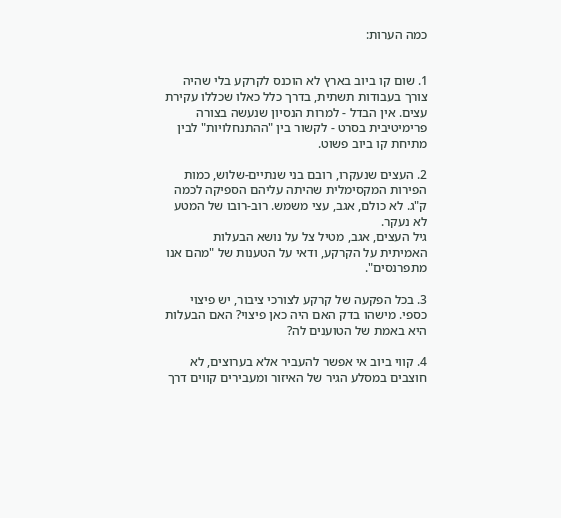כמה הערות:


1. שום קו ביוב בארץ לא הוכנס לקרקע בלי שהיה צורך בעבודות תשתית, בדרך כלל כאלו שכללו עקירת עצים. אין הבדל - למרות הנסיון שנעשה בצורה פרימיטיבית בסרט - לקשור בין "ההתנחלויות" לבין מתיחת קו ביוב פשוט.

2. העצים שנעקרו, רובם בני שנתיים-שלוש, כמות הפירות המקסימלית שהיתה עליהם הספיקה לכמה ק"ג. לא כולם, אגב, עצי משמש. רוב-רובו של המטע לא נעקר.
גיל העצים, אגב, מטיל צל על נושא הבעלות האמיתית על הקרקע, ודאי על הטענות של "מהם אנו מתפרנסים".

3. בכל הפקעה של קרקע לצורכי ציבור, יש פיצוי כספי. מישהו בדק האם היה כאן פיצוי? האם הבעלות היא באמת של הטוענים לה?

4. קווי ביוב אי אפשר להעביר אלא בערוצים, לא חוצבים במסלע הגיר של האיזור ומעבירים קווים דרך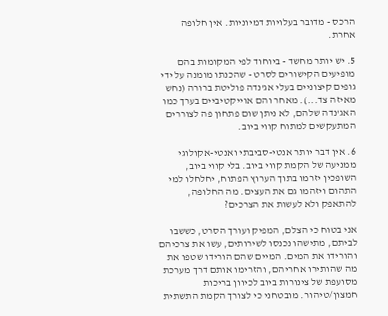הרכס - מדובר בעלויות דמיוניות. אין חלופה אחרת.

5. יש יותר מחשד - ביוחוד לפי המקומות בהם מופיעים הקישורים לסרט - שהכנתו מומנה על ידי גופים קיצוניים בעלי אג'נדה פוליטת ברורה (נחש מאיזה צד...). מאחר והם אוייקטיביים בערך כמו האג'נדה שלהם, לא ניתן שום פתחון פה לצוררים המתעקשים למתוח קווי ביוב.

6. אין דבר יותר אנטי-סביבתי ואנטי-אקולוגי ממניעה של הקמת קווי ביוב. בלי קווי ביוב, השופכין יזרמו בתוך הערוץ הפתוח, יחלחלו למי התהום ויזהמו גם את העצים. מה החלופה, להתאפק ולא לעשות את הצרכים?

אני בטוח כי הצלם, המפיק ועורך הסרט, כששבו לביתם, מתישהו נכנסו לשירותים, עשו את צרכיהם והורידו את המים. המיים שהם הורידו שטפו את מה שהותירו אחריהם, והזרימו אותם דרך מערכת מסועפת של צינורות ביוב לכיוון בריכות חמצון/טיהור. מובטחני כי לצורך הקמת התשתית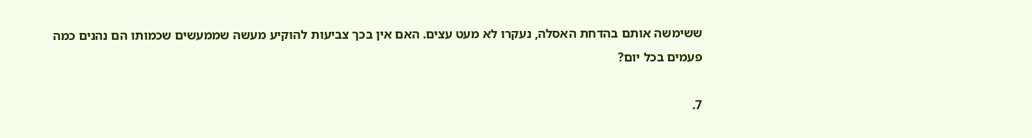ששימשה אותם בהדחת האסלה, נעקרו לא מעט עצים. האם אין בכך צביעות להוקיע מעשה שממעשים שכמותו הם נהנים כמה פעמים בכל יום?

7.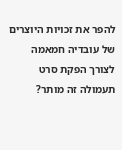להפר את זכויות היוצרים של עובדיה חמאמה לצורך הפקת סרט תעמולה זה מותר?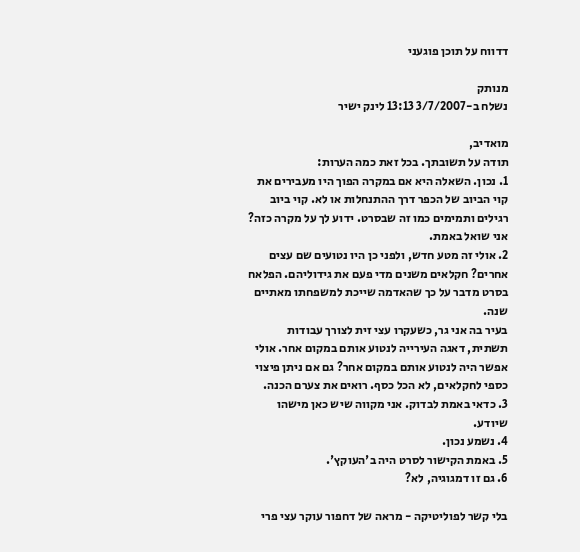דדווח על תוכן פוגעני

מנותק
נשלח ב-3/7/2007 13:13 לינק ישיר

מואדיב,
תודה על תשובתך. בכל זאת כמה הערות:
1. נכון. השאלה היא אם במקרה הפוך היו מעבירים את קוי הביוב של הכפר דרך ההתנחלות או לא. קוי ביוב רגילים ותמימים כמו זה שבסרט. ידוע לך על מקרה כזה? אני שואל באמת.
2. אולי זה מטע חדש, ולפני כן היו נטועים שם עצים אחרים? חקלאים משנים מדי פעם את גידוליהם. הפלאח בסרט מדבר על כך שהאדמה שייכת למשפחתו מאתיים שנה.
בעיר בה אני גר, כשעקרו עצי זית לצורך עבודות תשתית, דאגה העירייה לנטוע אותם במקום אחר. אולי אפשר היה לנטוע אותם במקום אחר? גם אם ניתן פיצוי כספי לחקלאים, לא הכל כסף. רואים את צערם הכנה.
3. כדאי באמת לבדוק. אני מקווה שיש כאן מישהו שיודע.
4. נשמע נכון.
5. באמת הקישור לסרט היה ב'העוקץ'.
6. גם זו דמגוגיה, לא?

בלי קשר לפוליטיקה - מראה של דחפור עוקר עצי פרי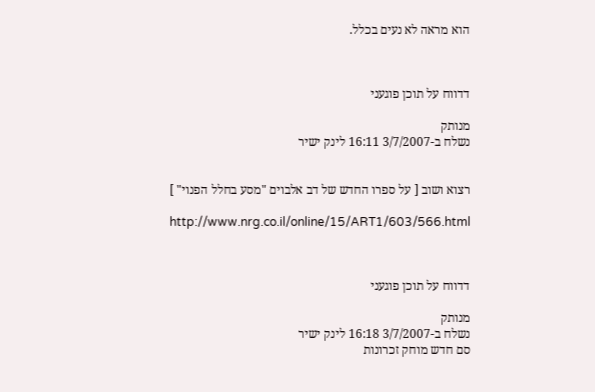הוא מראה לא נעים בכלל.



דדווח על תוכן פוגעני

מנותק
נשלח ב-3/7/2007 16:11 לינק ישיר


רצוא ושוב [ על ספרו החדש של דב אלבוים "מסע בחלל הפנוי" ]

http://www.nrg.co.il/online/15/ART1/603/566.html



דדווח על תוכן פוגעני

מנותק
נשלח ב-3/7/2007 16:18 לינק ישיר
סם חדש מוחק זכרונות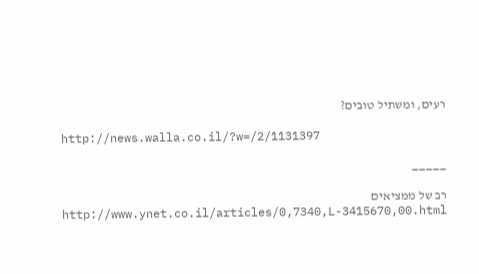רעים, ומשתיל טובים?

http://news.walla.co.il/?w=/2/1131397

_____

רב של ממציאים
http://www.ynet.co.il/articles/0,7340,L-3415670,00.html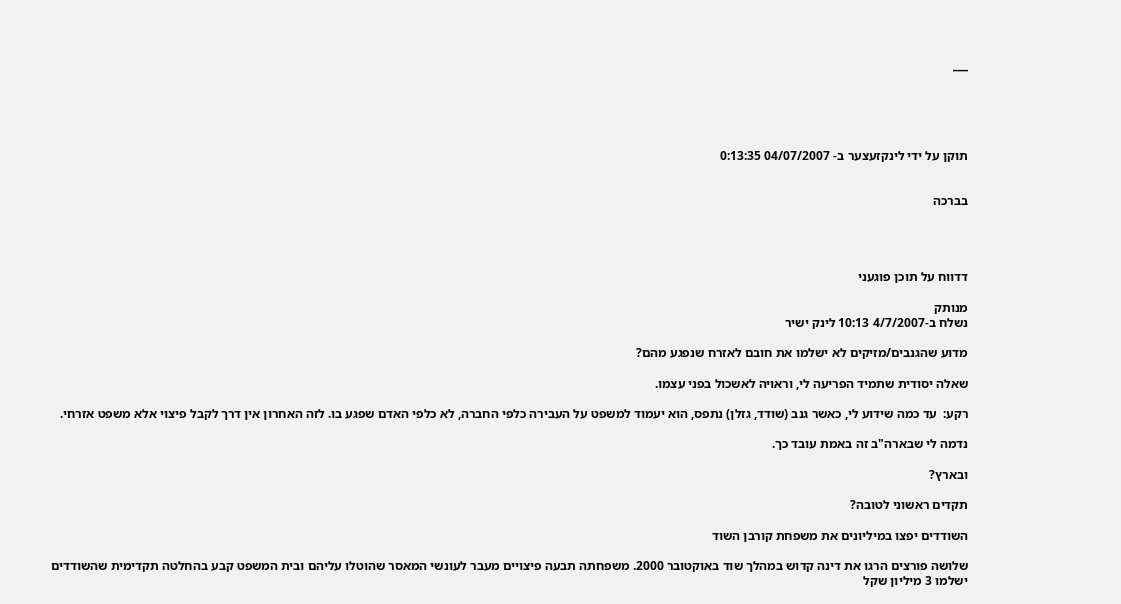___





תוקן על ידי לינקזעצער ב- 04/07/2007 0:13:35


בברכה




דדווח על תוכן פוגעני

מנותק
נשלח ב-4/7/2007 10:13 לינק ישיר

מדוע שהגנבים/מזיקים לא ישלמו את חובם לאזרח שנפגע מהם?

שאלה יסודית שתמיד הפריעה לי, וראויה לאשכול בפני עצמו.

רקע:  עד כמה שידוע לי, כאשר גנב (שודד, גזלן) נתפס, הוא יעמוד למשפט על העבירה כלפי החברה, לא כלפי האדם שפגע בו. לזה האחרון אין דרך לקבל פיצוי אלא משפט אזרחי.

נדמה לי שבארה"ב זה באמת עובד כך.

ובארץ?

תקדים ראשוני לטובה?

השודדים יפצו במיליונים את משפחת קורבן השוד

שלושה פורצים הרגו את דינה קדוש במהלך שוד באוקטובר 2000. משפחתה תבעה פיצויים מעבר לעונשי המאסר שהוטלו עליהם ובית המשפט קבע בהחלטה תקדימית שהשודדים ישלמו 3 מיליון שקל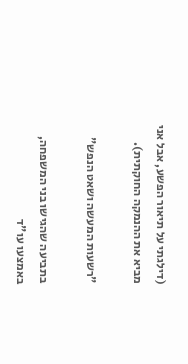(דילגתי על תיאור הפשע, אבל אני מביא את ההנמקה החוקתית).

"רשעות המעשה ושאט הנפש"

בתביעה שהגישו בני המשפחה, באמצעו עו"ד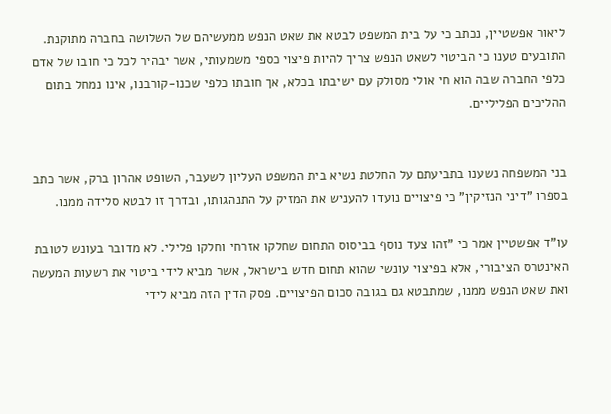ליאור אפשטיין, נכתב כי על בית המשפט לבטא את שאט הנפש ממעשיהם של השלושה בחברה מתוקנת. התובעים טענו כי הביטוי לשאט הנפש צריך להיות פיצוי כספי משמעותי, אשר יבהיר לכל כי חובו של אדם כלפי החברה שבה הוא חי אולי מסולק עם ישיבתו בכלא, אך חובתו כלפי שכנו-קורבנו, אינו נמחל בתום ההליכים הפליליים.


בני המשפחה נשענו בתביעתם על החלטת נשיא בית המשפט העליון לשעבר, השופט אהרון ברק, אשר כתב בספרו "דיני הנזיקין" כי פיצויים נועדו להעניש את המזיק על התנהגותו, ובדרך זו לבטא סלידה ממנו.

עו"ד אפשטיין אמר כי "זהו צעד נוסף בביסוס התחום שחלקו אזרחי וחלקו פלילי. לא מדובר בעונש לטובת האינטרס הציבורי, אלא בפיצוי עונשי שהוא תחום חדש בישראל, אשר מביא לידי ביטוי את רשעות המעשה ואת שאט הנפש ממנו, שמתבטא גם בגובה סכום הפיצויים. פסק הדין הזה מביא לידי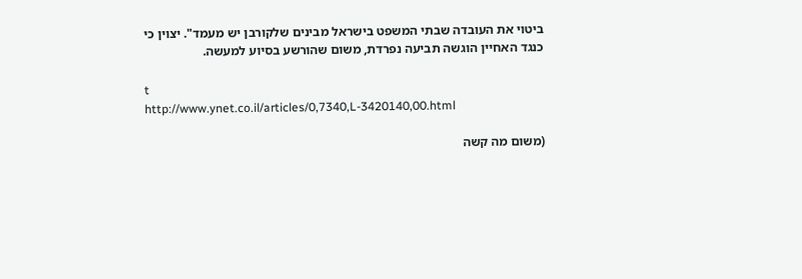ביטוי את העובדה שבתי המשפט בישראל מבינים שלקורבן יש מעמד". יצוין כי כנגד האחיין הוגשה תביעה נפרדת, משום שהורשע בסיוע למעשה.

t
http://www.ynet.co.il/articles/0,7340,L-3420140,00.html

(משום מה קשה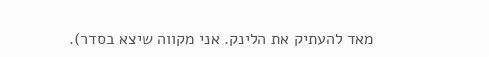מאד להעתיק את הלינק. אני מקווה שיצא בסדר).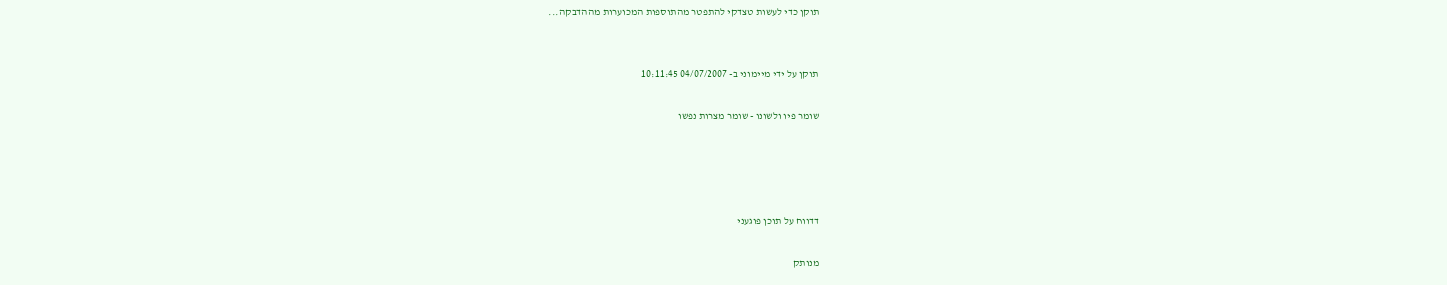תוקן כדי לעשות טצדקי להתפטר מהתוספות המכוערות מההדבקה...


תוקן על ידי מיימוני ב- 04/07/2007 10:11:45

שומר פיו ולשונו - שומר מצרות נפשו




דדווח על תוכן פוגעני

מנותק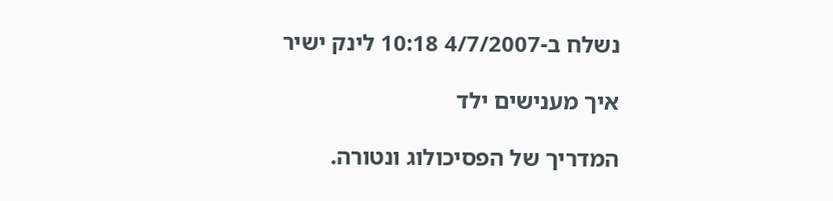נשלח ב-4/7/2007 10:18 לינק ישיר

איך מענישים ילד

המדריך של הפסיכולוג ונטורה.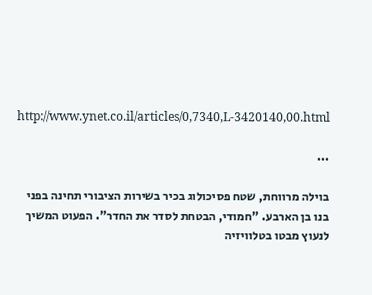http://www.ynet.co.il/articles/0,7340,L-3420140,00.html

...

בוילה מרווחת, שטח פסיכולוג בכיר בשירות הציבורי תחינה בפני בנו בן הארבע. "חמודי, הבטחת לסדר את החדר". הפעוט המשיך לנעוץ מבטו בטלוויזיה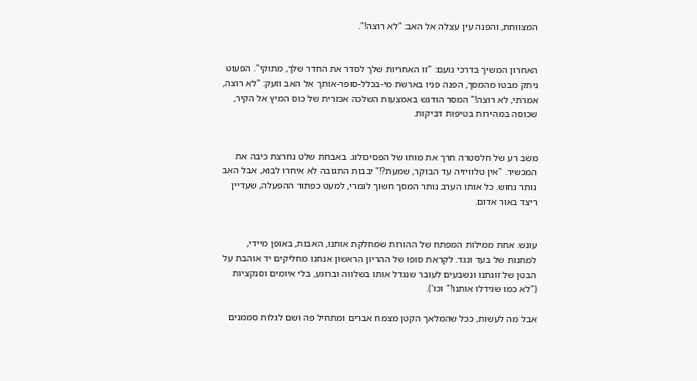המצווחת, והפנה עין עצלה אל האב: "לא רוצה!".


האחרון המשיך בדרכי נועם: "זו האחריות שלך לסדר את החדר שלך, מתוקי". הפעוט ניתק מבטו מהמסך, הפנה פניו בארשת מי-בכלל-סופר-אותך אל האב וזעק: "לא רוצה, אמרתי, לא רוצה!" המסר הודגש באמצעות השלכה אכזרית של כוס המיץ אל הקיר, שכוסה במהירות בטיפות דביקות.


משב רע של חלסטרה חרך את מוחו של הפסיכולוג. באבחת שלט נחרצת כיבה את המכשיר. "אין טלוויזיה עד הבוקר, שמעת?!" יבבות התגובה לא איחרו לבוא, אבל האב נותר נחוש. כל אותו הערב נותר המסך חשוך לגמרי, למעט כפתור ההפעלה, שעדיין ריצד באור אדום.


עונש. אחת ממילות המפתח של ההורות שמחלקת אותנו, האבות, באופן מיידי, למחנות של בעד ונגד. לקראת סופו של ההריון הראשון אנחנו מחליקים יד אוהבת על הבטן של זוגתנו ונשבעים לעובר שנגדל אותו בשלווה וברוגע, בלי איומים וסנקציות ("לא כמו שגידלו אותנו!" וכו').

אבל מה לעשות, ככל שהמלאך הקטן מצמח אברים ומתחיל פה ושם לגלות סממנים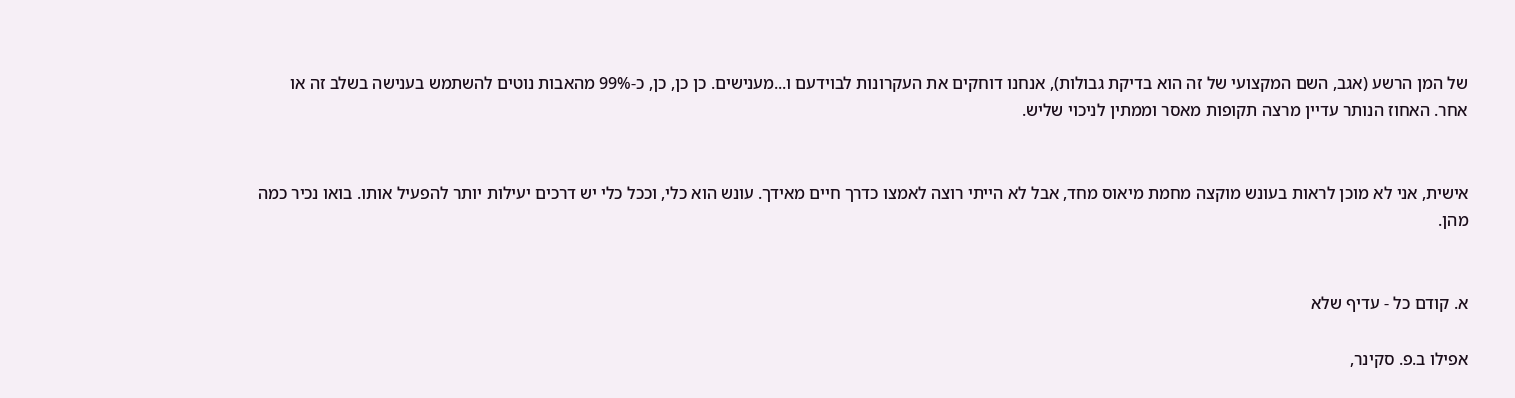של המן הרשע (אגב, השם המקצועי של זה הוא בדיקת גבולות), אנחנו דוחקים את העקרונות לבוידעם ו...מענישים. כן כן, כן, כ-99% מהאבות נוטים להשתמש בענישה בשלב זה או אחר. האחוז הנותר עדיין מרצה תקופות מאסר וממתין לניכוי שליש.


אישית, אני לא מוכן לראות בעונש מוקצה מחמת מיאוס מחד, אבל לא הייתי רוצה לאמצו כדרך חיים מאידך. עונש הוא כלי, וככל כלי יש דרכים יעילות יותר להפעיל אותו. בואו נכיר כמה מהן.


א. קודם כל - עדיף שלא

אפילו ב.פ. סקינר,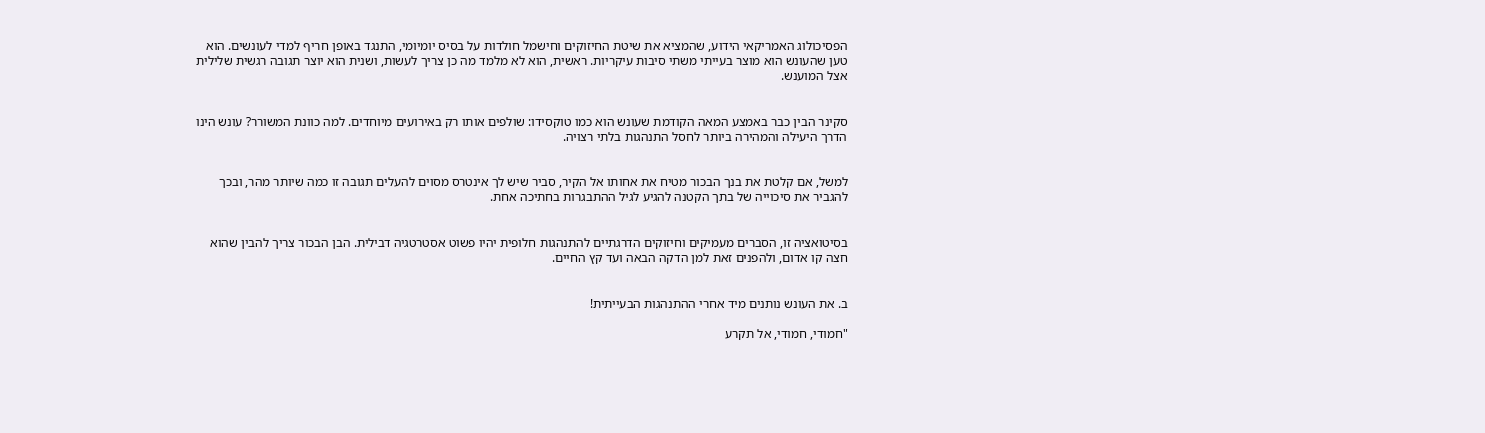הפסיכולוג האמריקאי הידוע, שהמציא את שיטת החיזוקים וחישמל חולדות על בסיס יומיומי, התנגד באופן חריף למדי לעונשים. הוא טען שהעונש הוא מוצר בעייתי משתי סיבות עיקריות. ראשית, הוא לא מלמד מה כן צריך לעשות, ושנית הוא יוצר תגובה רגשית שלילית אצל המוענש.


סקינר הבין כבר באמצע המאה הקודמת שעונש הוא כמו טוקסידו: שולפים אותו רק באירועים מיוחדים. למה כוונת המשורר? עונש הינו הדרך היעילה והמהירה ביותר לחסל התנהגות בלתי רצויה.


למשל, אם קלטת את בנך הבכור מטיח את אחותו אל הקיר, סביר שיש לך אינטרס מסוים להעלים תגובה זו כמה שיותר מהר, ובכך להגביר את סיכוייה של בתך הקטנה להגיע לגיל ההתבגרות בחתיכה אחת.


בסיטואציה זו, הסברים מעמיקים וחיזוקים הדרגתיים להתנהגות חלופית יהיו פשוט אסטרטגיה דבילית. הבן הבכור צריך להבין שהוא חצה קו אדום, ולהפנים זאת למן הדקה הבאה ועד קץ החיים.


ב. את העונש נותנים מיד אחרי ההתנהגות הבעייתית!

"חמודי, חמודי, אל תקרע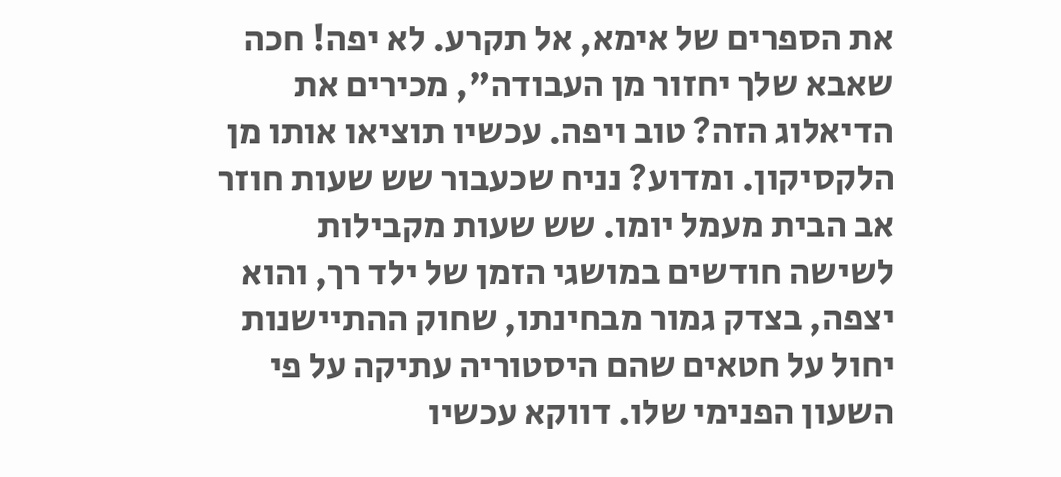את הספרים של אימא, אל תקרע. לא יפה! חכה שאבא שלך יחזור מן העבודה", מכירים את הדיאלוג הזה? טוב ויפה. עכשיו תוציאו אותו מן הלקסיקון. ומדוע? נניח שכעבור שש שעות חוזר אב הבית מעמל יומו. שש שעות מקבילות לשישה חודשים במושגי הזמן של ילד רך, והוא יצפה, בצדק גמור מבחינתו, שחוק ההתיישנות יחול על חטאים שהם היסטוריה עתיקה על פי השעון הפנימי שלו. דווקא עכשיו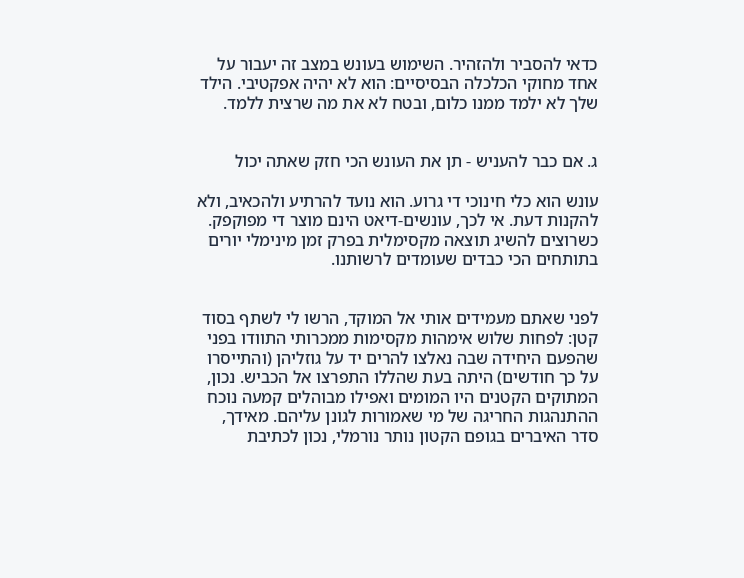כדאי להסביר ולהזהיר. השימוש בעונש במצב זה יעבור על אחד מחוקי הכלכלה הבסיסיים: הוא לא יהיה אפקטיבי. הילד שלך לא ילמד ממנו כלום, ובטח לא את מה שרצית ללמד.


ג. אם כבר להעניש - תן את העונש הכי חזק שאתה יכול

עונש הוא כלי חינוכי די גרוע. הוא נועד להרתיע ולהכאיב, ולא להקנות דעת. אי לכך, עונשים-דיאט הינם מוצר די מפוקפק. כשרוצים להשיג תוצאה מקסימלית בפרק זמן מינימלי יורים בתותחים הכי כבדים שעומדים לרשותנו.


לפני שאתם מעמידים אותי אל המוקד, הרשו לי לשתף בסוד קטן: לפחות שלוש אימהות מקסימות ממכרותי התוודו בפני שהפעם היחידה שבה נאלצו להרים יד על גוזליהן (והתייסרו על כך חודשים) היתה בעת שהללו התפרצו אל הכביש. נכון, המתוקים הקטנים היו המומים ואפילו מבוהלים קמעה נוכח ההתנהגות החריגה של מי שאמורות לגונן עליהם. מאידך, סדר האיברים בגופם הקטון נותר נורמלי, נכון לכתיבת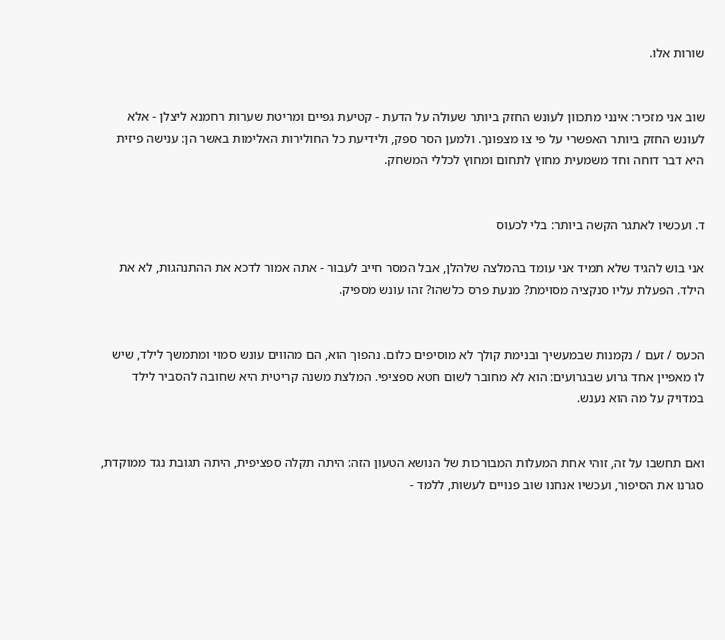שורות אלו.


שוב אני מזכיר: אינני מתכוון לעונש החזק ביותר שעולה על הדעת - קטיעת גפיים ומריטת שערות רחמנא ליצלן - אלא לעונש החזק ביותר האפשרי על פי צו מצפונך. ולמען הסר ספק, ולידיעת כל החולירות האלימות באשר הן: ענישה פיזית היא דבר דוחה וחד משמעית מחוץ לתחום ומחוץ לכללי המשחק.


ד. ועכשיו לאתגר הקשה ביותר: בלי לכעוס

אני בוש להגיד שלא תמיד אני עומד בהמלצה שלהלן, אבל המסר חייב לעבור - אתה אמור לדכא את ההתנהגות, לא את הילד. הפעלת עליו סנקציה מסוימת? מנעת פרס כלשהו? זהו עונש מספיק.


הכעס / זעם / נקמנות שבמעשיך ובנימת קולך לא מוסיפים כלום. נהפוך הוא, הם מהווים עונש סמוי ומתמשך לילד, שיש לו מאפיין אחד גרוע שבגרועים: הוא לא מחובר לשום חטא ספציפי. המלצת משנה קריטית היא שחובה להסביר לילד במדויק על מה הוא נענש.


ואם תחשבו על זה, זוהי אחת המעלות המבורכות של הנושא הטעון הזה: היתה תקלה ספציפית, היתה תגובת נגד ממוקדת, סגרנו את הסיפור, ועכשיו אנחנו שוב פנויים לעשות, ללמד -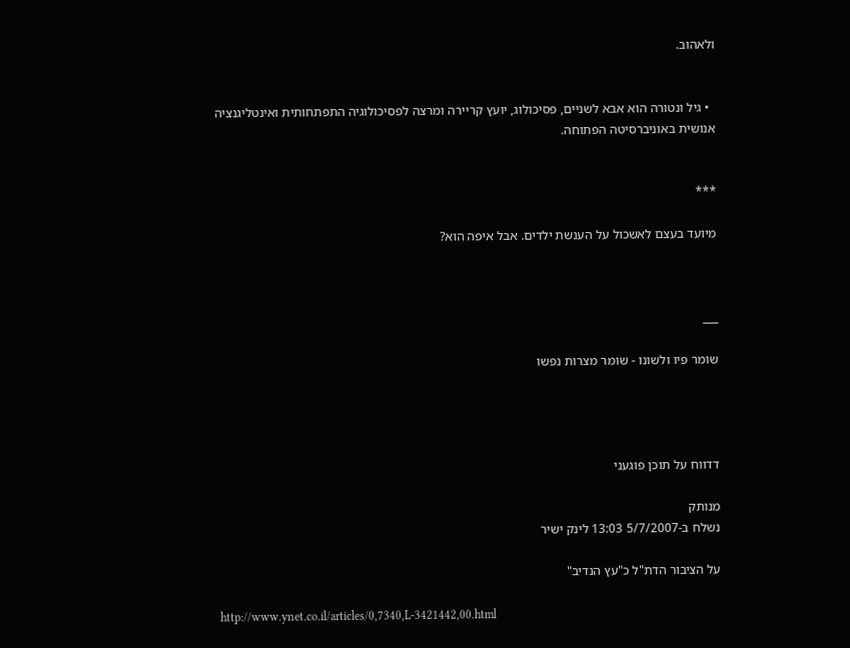ולאהוב.


  • גיל ונטורה הוא אבא לשניים, פסיכולוג, יועץ קריירה ומרצה לפסיכולוגיה התפתחותית ואינטליגנציה אנושית באוניברסיטה הפתוחה.


***

מיועד בעצם לאשכול על הענשת ילדים. אבל איפה הוא?



___

שומר פיו ולשונו - שומר מצרות נפשו




דדווח על תוכן פוגעני

מנותק
נשלח ב-5/7/2007 13:03 לינק ישיר

על הציבור הדת"ל כ"עץ הנדיב"

http://www.ynet.co.il/articles/0,7340,L-3421442,00.html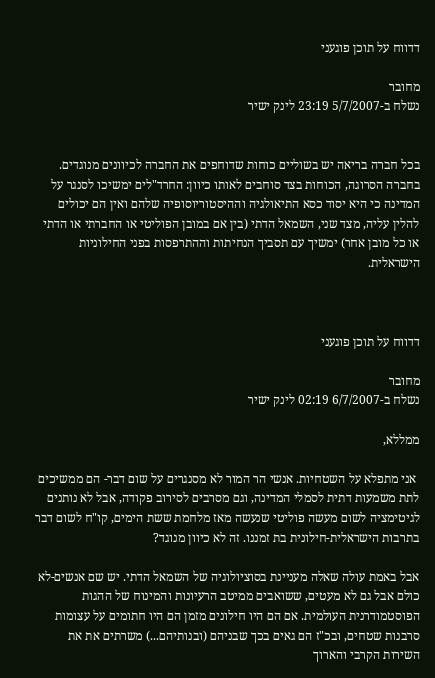דדווח על תוכן פוגעני

מחובר
נשלח ב-5/7/2007 23:19 לינק ישיר


בכל חברה בריאה יש בשוליים כוחות שדוחפים את החברה לכיוונים מנוגדים. בחברה הסרוגה, הכוחות בצד סוחבים לאותו כיוון: החרד"לים ימשיכו לסנגר על המדינה כי היא יסוד כסא התיאולגיה וההיסטוריוסופיה שלהם ואין הם יכולים להלין עליה, מצד שני, השמאל הדתי (בין אם במובן הפוליטי או החברתי או הדתי או כל מובן אחר) ימשיך עם תסביך הנחיתות וההתרפסות בפני החילוניות הישראלית.



דדווח על תוכן פוגעני

מחובר
נשלח ב-6/7/2007 02:19 לינק ישיר

ממללא,

 אני מתפלא על השטחיות. אנשי הר המור לא מסנגרים על שום דבר- הם ממשיכים לתת משמעות דתית לסמלי המדינה, וגם מסרבים לסירוב פקודה, אבל לא נותנים לגיטימציה לשום מעשה פוליטי שנעשה מאז מלחמת ששת הימים, קו"ח לשום דבר בתרבות הישראלית-חילונית בת זמננו. זה לא כיוון מנוגד?

אבל באמת עולה שאלה מעניינת בסוציולוגיה של השמאל הדתי. יש שם אנשים-לא כולם אבל גם לא מעטים, ששואבים ממיטב הרעיונות והמינוח של ההגות הפוסטמודרנית העולמית. אם הם היו חילונים מזמן הם היו חתומים על עצומות סרבנות שטחים, ובכ"ז הם גאים בכך שבניהם (ובנותיהם...) משרתים את את השירות הקרבי והארוך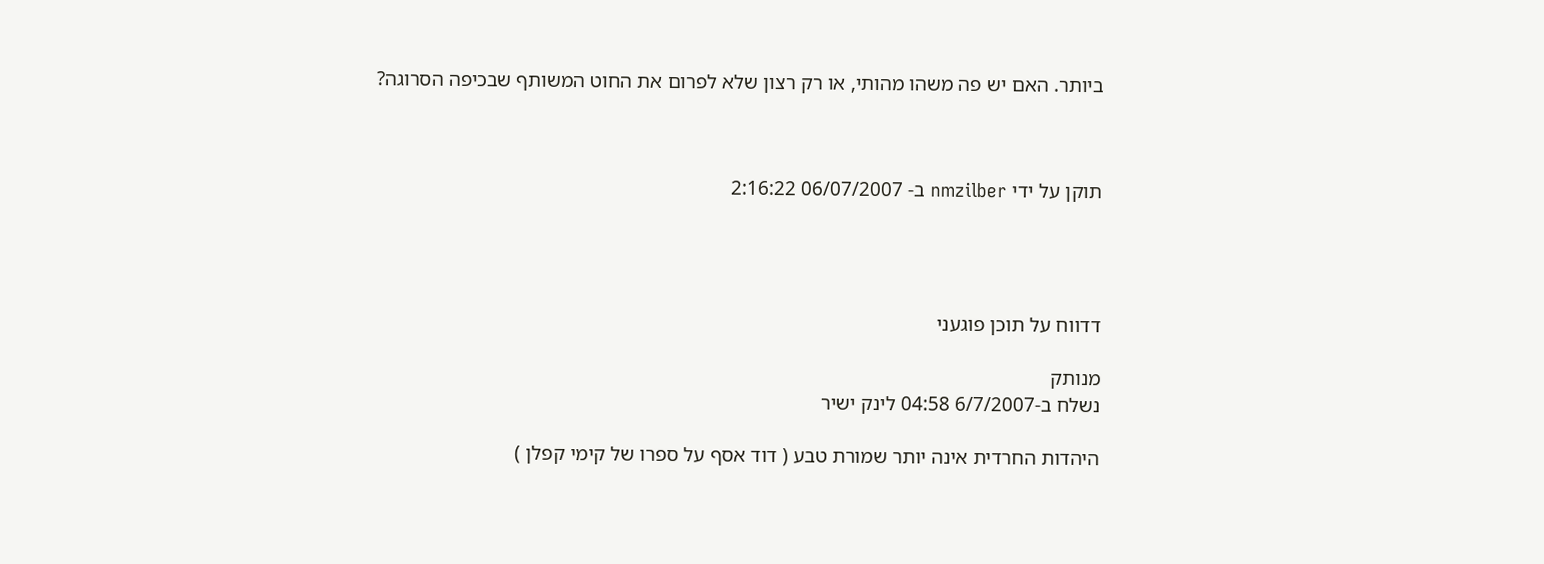ביותר. האם יש פה משהו מהותי, או רק רצון שלא לפרום את החוט המשותף שבכיפה הסרוגה?



תוקן על ידי nmzilber ב- 06/07/2007 2:16:22




דדווח על תוכן פוגעני

מנותק
נשלח ב-6/7/2007 04:58 לינק ישיר

היהדות החרדית אינה יותר שמורת טבע ( דוד אסף על ספרו של קימי קפלן )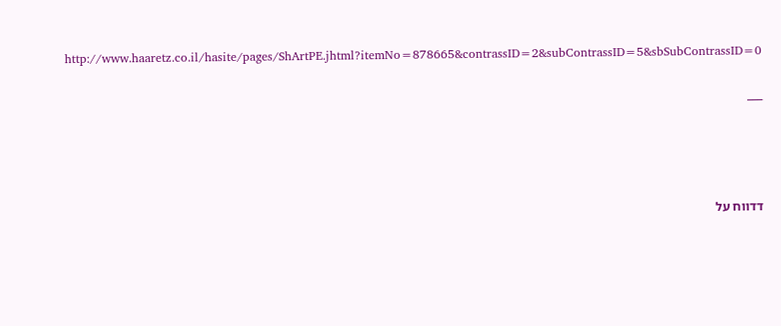http://www.haaretz.co.il/hasite/pages/ShArtPE.jhtml?itemNo=878665&contrassID=2&subContrassID=5&sbSubContrassID=0

___




דדווח על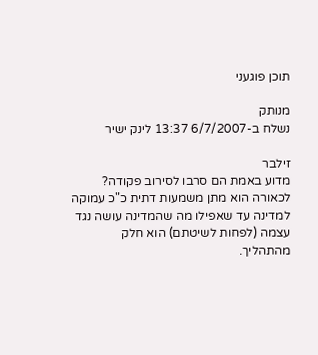תוכן פוגעני

מנותק
נשלח ב-6/7/2007 13:37 לינק ישיר

זילבר
מדוע באמת הם סרבו לסירוב פקודה?
לכאורה הוא מתן משמעות דתית כ"כ עמוקה למדינה עד שאפילו מה שהמדינה עושה נגד עצמה (לפחות לשיטתם) הוא חלק מהתהליך.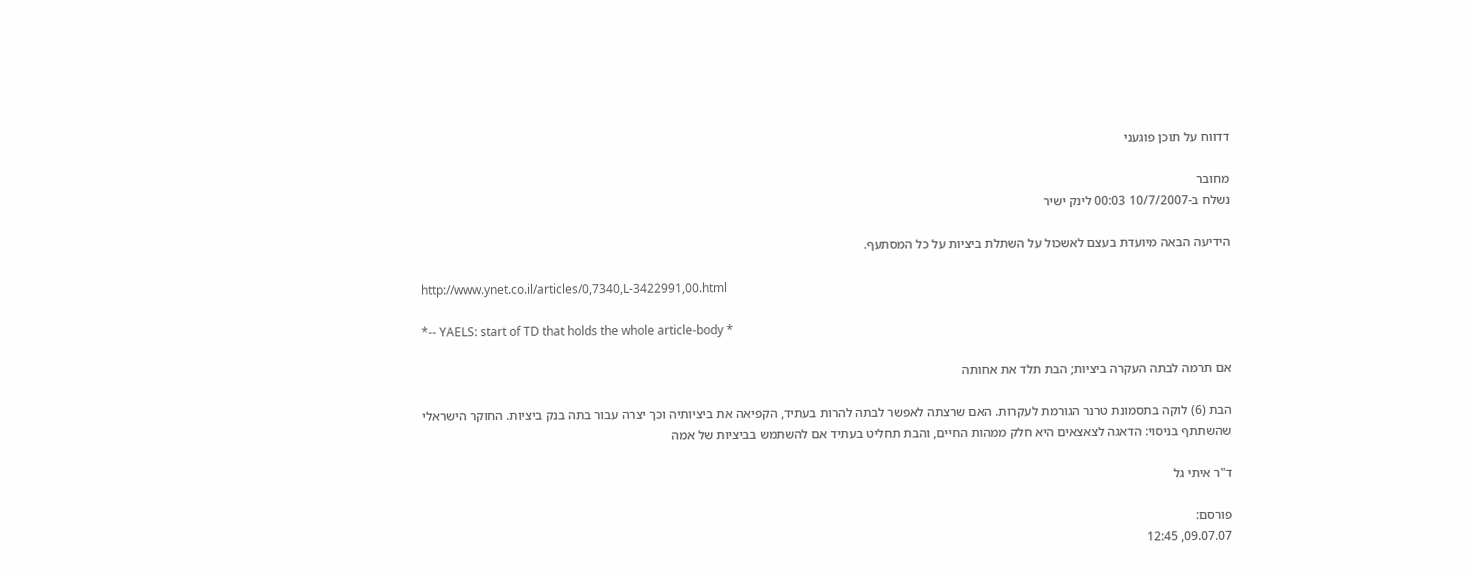דדווח על תוכן פוגעני

מחובר
נשלח ב-10/7/2007 00:03 לינק ישיר

הידיעה הבאה מיועדת בעצם לאשכול על השתלת ביציות על כל המסתעף.

http://www.ynet.co.il/articles/0,7340,L-3422991,00.html

*-- YAELS: start of TD that holds the whole article-body *

אם תרמה לבתה העקרה ביציות; הבת תלד את אחותה

הבת (6) לוקה בתסמונת טרנר הגורמת לעקרות. האם שרצתה לאפשר לבתה להרות בעתיד, הקפיאה את ביציותיה וכך יצרה עבור בתה בנק ביציות. החוקר הישראלי שהשתתף בניסוי: הדאגה לצאצאים היא חלק ממהות החיים, והבת תחליט בעתיד אם להשתמש בביציות של אמה

ד"ר איתי גל

פורסם:
09.07.07, 12:45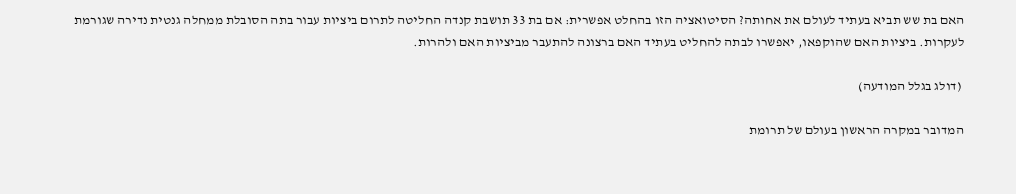האם בת שש תביא בעתיד לעולם את אחותה? הסיטואציה הזו בהחלט אפשרית: אם בת 33 תושבת קנדה החליטה לתרום ביציות עבור בתה הסובלת ממחלה גנטית נדירה שגורמת לעקרות. ביציות האם שהוקפאו, יאפשרו לבתה להחליט בעתיד האם ברצונה להתעבר מביציות האם ולהרות.

 (דולג בגלל המודעה)

המדובר במקרה הראשון בעולם של תרומת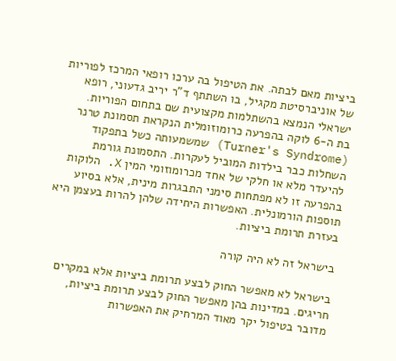ביציות מאם לבתה. את הטיפול בה ערכו רופאי המרכז לפוריות של אוניברסיטת מקגיל, בו השתתף ד"ר יריב גדעוני, רופא ישראלי הנמצא בהשתלמות מקצועית שם בתחום הפוריות.
בת ה-6 לוקה בהפרעה כרומוזומלית הנקראת תסמונת טרנר (Turner's Syndrome) שמשמעותה כשל בתפקוד השחלות כבר בילדות המוביל לעקרות. התסמונת גורמת להיעדר מלא או חלקי של אחד מכרומוזומי המין X. הלוקות בהפרעה זו לא מפתחות סימני התבגרות מינית, אלא בסיוע תוספות הורמונלית. האפשרות היחידה שלהן להרות בעצמן היא בעזרת תרומת ביציות.

בישראל זה לא היה קורה

בישראל לא מאפשר החוק לבצע תרומת ביציות אלא במקרים חריגים. במדינות בהן מאפשר החוק לבצע תרומת ביציות, מדובר בטיפול יקר מאוד המרחיק את האפשרות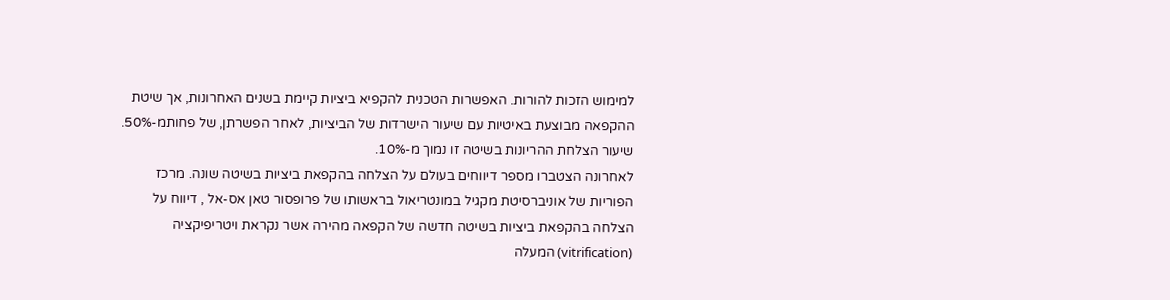למימוש הזכות להורות. האפשרות הטכנית להקפיא ביציות קיימת בשנים האחרונות, אך שיטת ההקפאה מבוצעת באיטיות עם שיעור הישרדות של הביציות, לאחר הפשרתן, של פחותמ-50%. שיעור הצלחת ההריונות בשיטה זו נמוך מ-10%.
לאחרונה הצטברו מספר דיווחים בעולם על הצלחה בהקפאת ביציות בשיטה שונה. מרכז הפוריות של אוניברסיטת מקגיל במונטריאול בראשותו של פרופסור טאן אס-אל , דיווח על הצלחה בהקפאת ביציות בשיטה חדשה של הקפאה מהירה אשר נקראת ויטריפיקציה (vitrification) המעלה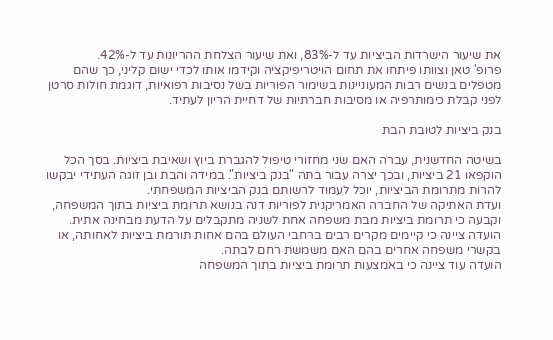את שיעור הישרדות הביציות עד ל-83%, ואת שיעור הצלחת ההריונות עד ל-42%.
פרופ' טאן וצוותו פיתחו את תחום הויטריפיקציה וקידמו אותו לכדי ישום קליני, כך שהם מטפלים בנשים רבות המעוניינות בשימור הפוריות בשל נסיבות רפואיות, דוגמת חולות סרטן לפני קבלת כימותרפיה או מסיבות חברתיות של דחיית הריון לעתיד.

בנק ביציות לטובת הבת

בשיטה החדשנית, עברה האם שני מחזורי טיפול להגברת ביוץ ושאיבת ביציות. בסך הכל הוקפאו 21 ביציות, ובכך יצרה עבור בתה "בנק ביציות". במידה והבת ובן זוגה העתידי יבקשו להרות מתרומת הביציות, יוכל לעמוד לרשותם בנק הביציות המשפחתי.
ועדת האתיקה של החברה האמריקנית לפוריות דנה בנושא תרומת ביציות בתוך המשפחה, וקבעה כי תרומת ביציות מבת משפחה אחת לשניה מתקבלים על הדעת מבחינה אתית. הועדה ציינה כי קיימים מקרים רבים ברחבי העולם בהם אחות תורמת ביציות לאחותה, או בקשרי משפחה אחרים בהם האם משמשת רחם לבתה.
הועדה עוד ציינה כי באמצעות תרומת ביציות בתוך המשפחה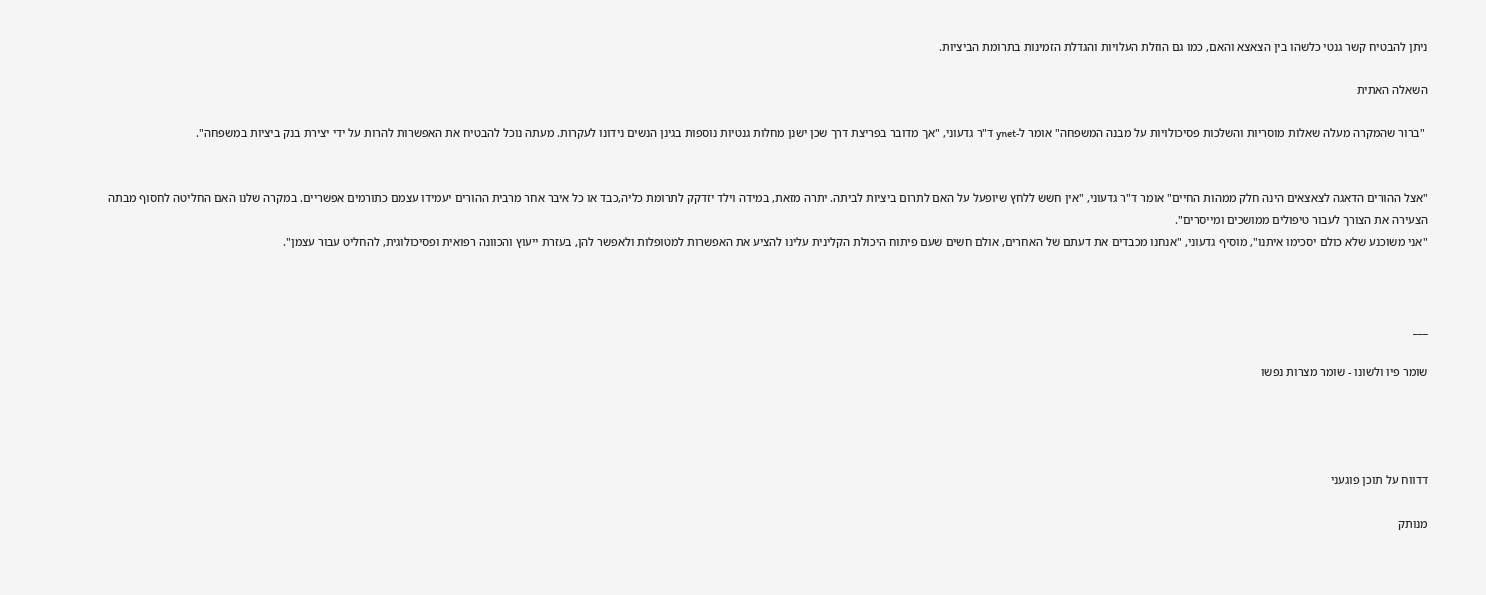ניתן להבטיח קשר גנטי כלשהו בין הצאצא והאם, כמו גם הוזלת העלויות והגדלת הזמינות בתרומת הביציות.

השאלה האתית

 "ברור שהמקרה מעלה שאלות מוסריות והשלכות פסיכולויות על מבנה המשפחה" אומר ל-ynet ד"ר גדעוני, "אך מדובר בפריצת דרך שכן ישנן מחלות גנטיות נוספות בגינן הנשים נידונו לעקרות. מעתה נוכל להבטיח את האפשרות להרות על ידי יצירת בנק ביציות במשפחה".


"אצל ההורים הדאגה לצאצאים הינה חלק ממהות החיים" אומר ד"ר גדעוני, "אין חשש ללחץ שיופעל על האם לתרום ביציות לביתה. יתרה מזאת, במידה וילד יזדקק לתרומת כליה,כבד או כל איבר אחר מרבית ההורים יעמידו עצמם כתורמים אפשריים. במקרה שלנו האם החליטה לחסוף מבתה הצעירה את הצורך לעבור טיפולים ממושכים ומייסרים".
"אני משוכנע שלא כולם יסכימו איתנו", מוסיף גדעוני, "אנחנו מכבדים את דעתם של האחרים, אולם חשים שעם פיתוח היכולת הקלינית עלינו להציע את האפשרות למטופלות ולאפשר להן, בעזרת ייעוץ והכוונה רפואית ופסיכולוגית, להחליט עבור עצמן".



___

שומר פיו ולשונו - שומר מצרות נפשו




דדווח על תוכן פוגעני

מנותק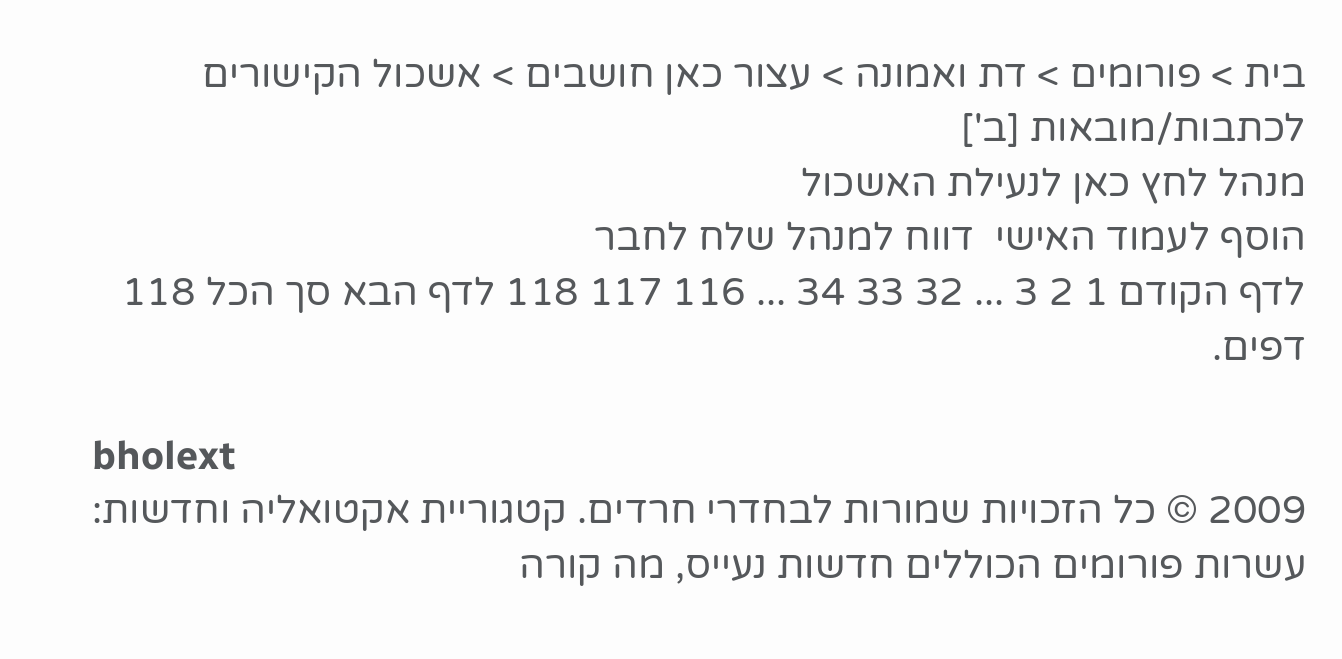בית > פורומים > דת ואמונה > עצור כאן חושבים > אשכול הקישורים לכתבות/מובאות [ב']
מנהל לחץ כאן לנעילת האשכול
הוסף לעמוד האישי  דווח למנהל שלח לחבר
לדף הקודם 1 2 3 ... 32 33 34 ... 116 117 118 לדף הבא סך הכל 118 דפים.

bholext
2009 © כל הזכויות שמורות לבחדרי חרדים. קטגוריית אקטואליה וחדשות: עשרות פורומים הכוללים חדשות נעייס, מה קורה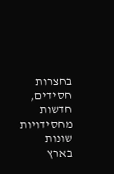בחצרות חסידים, חדשות מחסידויות שונות בארץ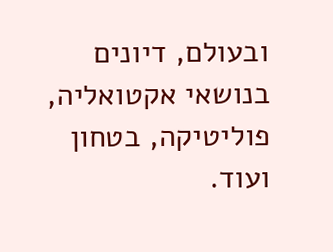ובעולם, דיונים בנושאי אקטואליה, פוליטיקה, בטחון ועוד.